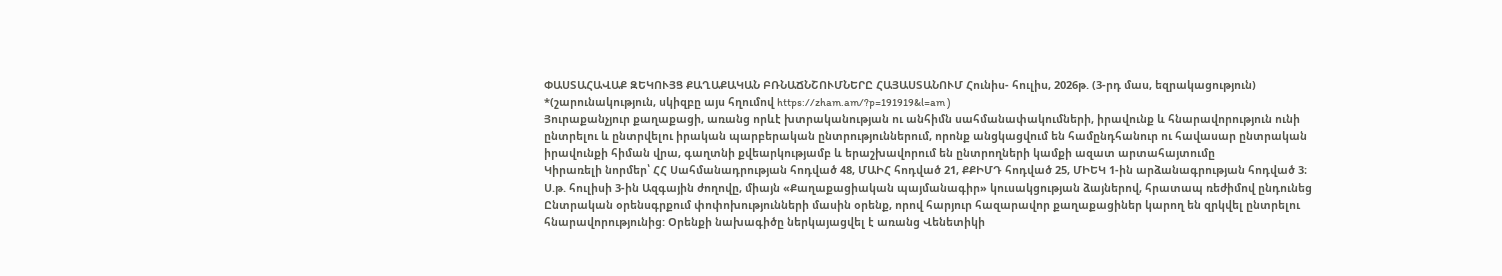ՓԱՍՏԱՀԱՎԱՔ ԶԵԿՈՒՅՑ ՔԱՂԱՔԱԿԱՆ ԲՌՆԱՃՆՇՈՒՄՆԵՐԸ ՀԱՅԱՍՏԱՆՈՒՄ Հունիս- հուլիս, 2026թ. (3-րդ մաս, եզրակացություն)
*(շարունակություն, սկիզբը այս հղումով https://zham.am/?p=191919&l=am )
Յուրաքանչյուր քաղաքացի, առանց որևէ խտրականության ու անհիմն սահմանափակումների, իրավունք և հնարավորություն ունի ընտրելու և ընտրվելու իրական պարբերական ընտրություններում, որոնք անցկացվում են համընդհանուր ու հավասար ընտրական իրավունքի հիման վրա, գաղտնի քվեարկությամբ և երաշխավորում են ընտրողների կամքի ազատ արտահայտումը
Կիրառելի նորմեր՝ ՀՀ Սահմանադրության հոդված 48, ՄԱԻՀ հոդված 21, ՔՔԻՄԴ հոդված 25, ՄԻԵԿ 1-ին արձանագրության հոդված 3։
Ս.թ. հուլիսի 3-ին Ազգային ժողովը, միայն «Քաղաքացիական պայմանագիր» կուսակցության ձայներով, հրատապ ռեժիմով ընդունեց Ընտրական օրենսգրքում փոփոխությունների մասին օրենք, որով հարյուր հազարավոր քաղաքացիներ կարող են զրկվել ընտրելու հնարավորությունից: Օրենքի նախագիծը ներկայացվել է առանց Վենետիկի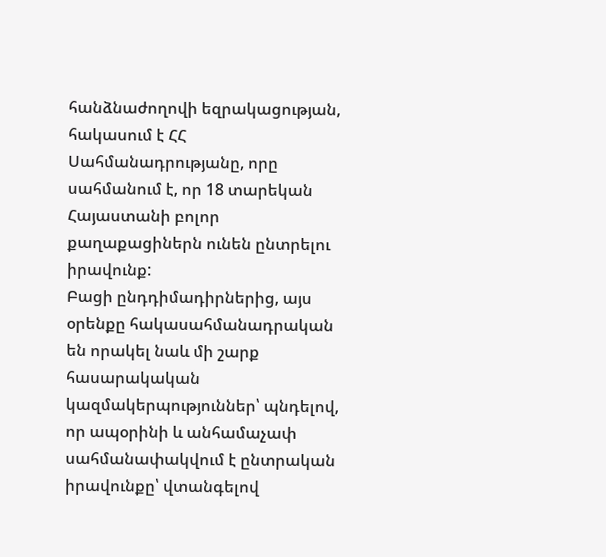հանձնաժողովի եզրակացության, հակասում է ՀՀ Սահմանադրությանը, որը սահմանում է, որ 18 տարեկան Հայաստանի բոլոր քաղաքացիներն ունեն ընտրելու իրավունք:
Բացի ընդդիմադիրներից, այս օրենքը հակասահմանադրական են որակել նաև մի շարք հասարակական կազմակերպություններ՝ պնդելով, որ ապօրինի և անհամաչափ սահմանափակվում է ընտրական իրավունքը՝ վտանգելով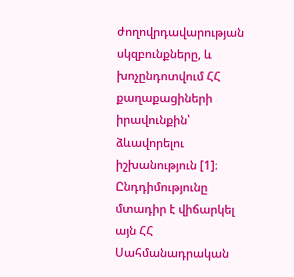ժողովրդավարության սկզբունքները, և խոչընդոտվում ՀՀ քաղաքացիների իրավունքին՝ ձևավորելու իշխանություն [1]։ Ընդդիմությունը մտադիր է վիճարկել այն ՀՀ Սահմանադրական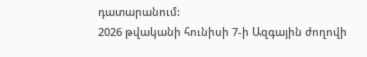դատարանում:
2026 թվականի հունիսի 7-ի Ազգային ժողովի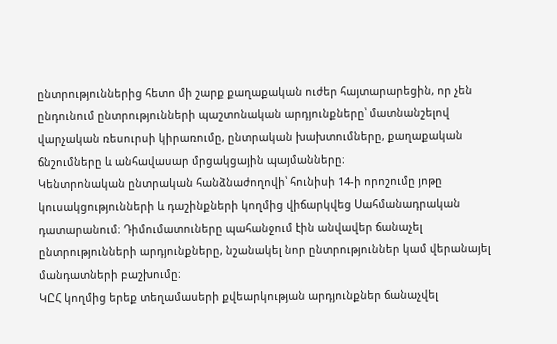ընտրություններից հետո մի շարք քաղաքական ուժեր հայտարարեցին, որ չեն ընդունում ընտրությունների պաշտոնական արդյունքները՝ մատնանշելով վարչական ռեսուրսի կիրառումը, ընտրական խախտումները, քաղաքական ճնշումները և անհավասար մրցակցային պայմանները։
Կենտրոնական ընտրական հանձնաժողովի՝ հունիսի 14-ի որոշումը յոթը կուսակցությունների և դաշինքների կողմից վիճարկվեց Սահմանադրական դատարանում։ Դիմումատուները պահանջում էին անվավեր ճանաչել ընտրությունների արդյունքները, նշանակել նոր ընտրություններ կամ վերանայել մանդատների բաշխումը։
ԿԸՀ կողմից երեք տեղամասերի քվեարկության արդյունքներ ճանաչվել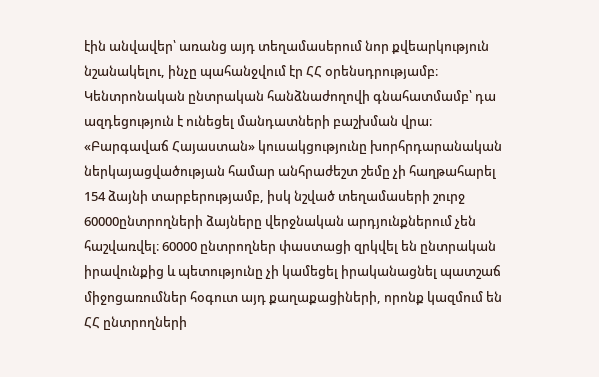էին անվավեր՝ առանց այդ տեղամասերում նոր քվեարկություն նշանակելու, ինչը պահանջվում էր ՀՀ օրենսդրությամբ։ Կենտրոնական ընտրական հանձնաժողովի գնահատմամբ՝ դա ազդեցություն է ունեցել մանդատների բաշխման վրա։ «Բարգավաճ Հայաստան» կուսակցությունը խորհրդարանական ներկայացվածության համար անհրաժեշտ շեմը չի հաղթահարել 154 ձայնի տարբերությամբ, իսկ նշված տեղամասերի շուրջ 60000ընտրողների ձայները վերջնական արդյունքներում չեն հաշվառվել։ 60000 ընտրողներ փաստացի զրկվել են ընտրական իրավունքից և պետությունը չի կամեցել իրականացնել պատշաճ միջոցառումներ հօգուտ այդ քաղաքացիների, որոնք կազմում են ՀՀ ընտրողների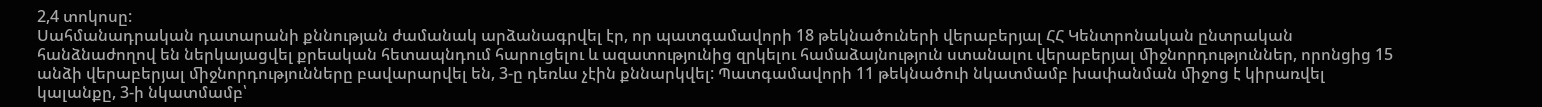2,4 տոկոսը:
Սահմանադրական դատարանի քննության ժամանակ արձանագրվել էր, որ պատգամավորի 18 թեկնածուների վերաբերյալ ՀՀ Կենտրոնական ընտրական հանձնաժողով են ներկայացվել քրեական հետապնդում հարուցելու և ազատությունից զրկելու համաձայնություն ստանալու վերաբերյալ ﬕջնորդություններ, որոնցից 15 անձի վերաբերյալ ﬕջնորդությունները բավարարվել են, 3-ը դեռևս չէին քննարկվել: Պատգամավորի 11 թեկնածուի նկատմամբ խափանման ﬕջոց է կիրառվել կալանքը, 3-ի նկատմամբ՝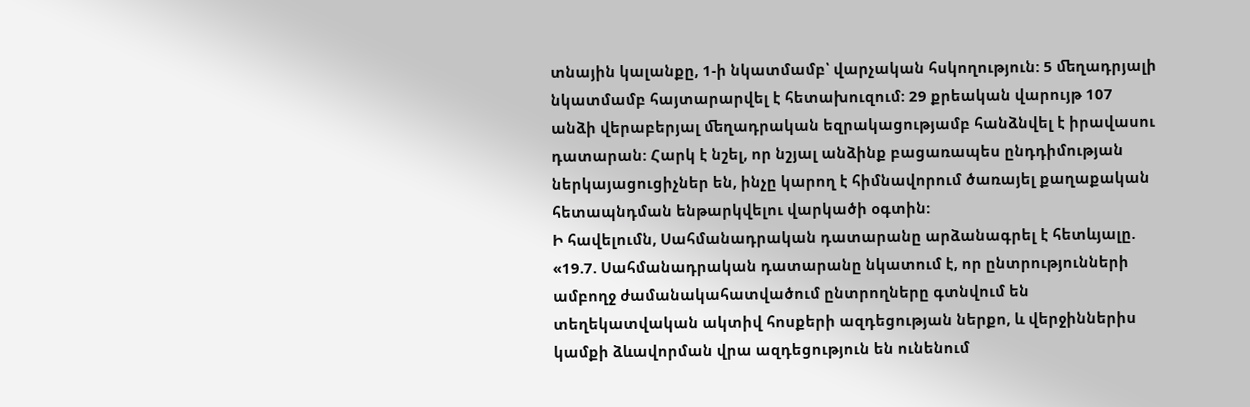տնային կալանքը, 1-ի նկատմամբ՝ վարչական հսկողություն: 5 ﬔղադրյալի նկատմամբ հայտարարվել է հետախուզում: 29 քրեական վարույթ 107 անձի վերաբերյալ ﬔղադրական եզրակացությամբ հանձնվել է իրավասու դատարան: Հարկ է նշել, որ նշյալ անձինք բացառապես ընդդիմության ներկայացուցիչներ են, ինչը կարող է հիմնավորում ծառայել քաղաքական հետապնդման ենթարկվելու վարկածի օգտին:
Ի հավելումն, Սահմանադրական դատարանը արձանագրել է հետևյալը.
«19.7. Սահմանադրական դատարանը նկատում է, որ ընտրությունների ամբողջ ժամանակահատվածում ընտրողները գտնվում են տեղեկատվական ակտիվ հոսքերի ազդեցության ներքո, և վերջիններիս կամքի ձևավորման վրա ազդեցություն են ունենում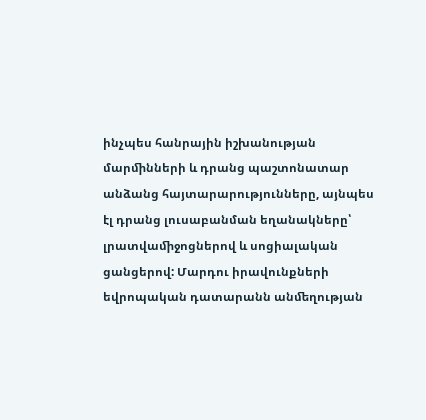ինչպես հանրային իշխանության մարﬕնների և դրանց պաշտոնատար անձանց հայտարարությունները, այնպես էլ դրանց լուսաբանման եղանակները՝ լրատվաﬕջոցներով և սոցիալական ցանցերով: Մարդու իրավունքների եվրոպական դատարանն անﬔղության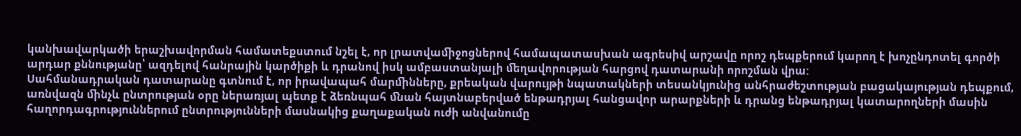կանխավարկածի երաշխավորման համատեքստում նշել է, որ լրատվաﬕջոցներով համապատասխան ագրեսիվ արշավը որոշ դեպքերում կարող է խոչընդոտել գործի արդար քննությանը՝ ազդելով հանրային կարծիքի և դրանով իսկ ամբաստանյալի ﬔղավորության հարցով դատարանի որոշման վրա:
Սահմանադրական դատարանը գտնում է, որ իրավապահ մարﬕնները, քրեական վարույթի նպատակների տեսանկյունից անհրաժեշտության բացակայության դեպքում, առնվազն ﬕնչև ընտրության օրը ներառյալ պետք է ձեռնպահ ﬓան հայտնաբերված ենթադրյալ հանցավոր արարքների և դրանց ենթադրյալ կատարողների մասին հաղորդագրություններում ընտրությունների մասնակից քաղաքական ուժի անվանումը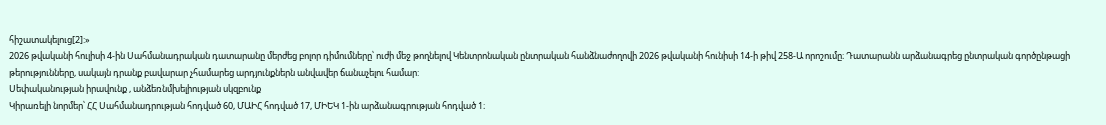հիշատակելուց[2]:»
2026 թվականի հուլիսի 4-ին Սահմանադրական դատարանը մերժեց բոլոր դիմումները՝ ուժի մեջ թողնելով Կենտրոնական ընտրական հանձնաժողովի 2026 թվականի հունիսի 14-ի թիվ 258-Ա որոշումը։ Դատարանն արձանագրեց ընտրական գործընթացի թերությունները, սակայն դրանք բավարար չհամարեց արդյունքներն անվավեր ճանաչելու համար:
Սեփականության իրավունք , անձեռնմխելիության սկզբունք
Կիրառելի նորմեր՝ ՀՀ Սահմանադրության հոդված 60, ՄԱԻՀ հոդված 17, ՄԻԵԿ 1-ին արձանագրության հոդված 1։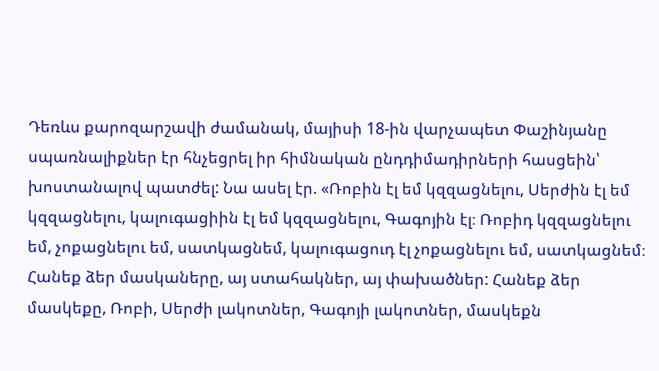Դեռևս քարոզարշավի ժամանակ, մայիսի 18-ին վարչապետ Փաշինյանը սպառնալիքներ էր հնչեցրել իր հիմնական ընդդիմադիրների հասցեին՝ խոստանալով պատժել: Նա ասել էր. «Ռոբին էլ եմ կզզացնելու, Սերժին էլ եմ կզզացնելու, կալուգացիին էլ եմ կզզացնելու, Գագոյին էլ։ Ռոբիդ կզզացնելու եմ, չոքացնելու եմ, սատկացնեմ, կալուգացուդ էլ չոքացնելու եմ, սատկացնեմ։ Հանեք ձեր մասկաները, այ ստահակներ, այ փախածներ: Հանեք ձեր մասկեքը, Ռոբի, Սերժի լակոտներ, Գագոյի լակոտներ, մասկեքն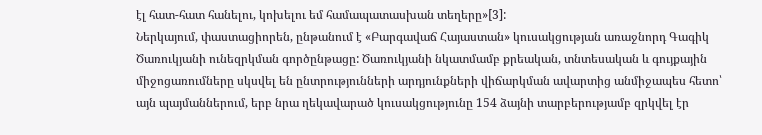էլ հատ-հատ հանելու, կոխելու եմ համապատասխան տեղերը»[3]:
Ներկայում, փաստացիորեն, ընթանում է «Բարգավաճ Հայաստան» կուսակցության առաջնորդ Գագիկ Ծառուկյանի ունեզրկման գործընթացը: Ծառուկյանի նկատմամբ քրեական, տնտեսական և գույքային միջոցառումները սկսվել են ընտրությունների արդյունքների վիճարկման ավարտից անմիջապես հետո՝ այն պայմաններում, երբ նրա ղեկավարած կուսակցությունը 154 ձայնի տարբերությամբ զրկվել էր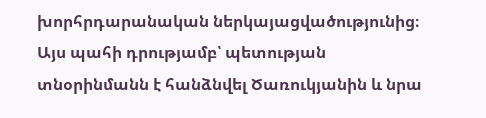խորհրդարանական ներկայացվածությունից։ Այս պահի դրությամբ՝ պետության տնօրինմանն է հանձնվել Ծառուկյանին և նրա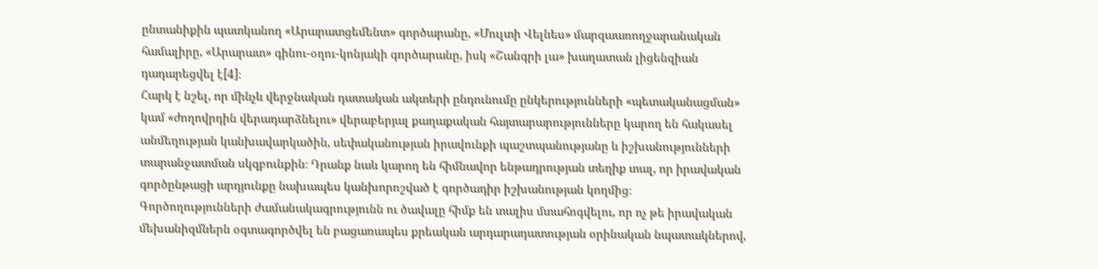ընտանիքին պատկանող «Արարատցեմենտ» գործարանը, «Մուլտի Վելնես» մարզաառողջարանական համալիրը, «Արարատ» գինու-օղու-կոնյակի գործարանը, իսկ «Շանգրի լա» խաղատան լիցենզիան դադարեցվել է[4]։
Հարկ է նշել, որ մինչև վերջնական դատական ակտերի ընդունումը ընկերությունների «պետականացման» կամ «ժողովրդին վերադարձնելու» վերաբերյալ քաղաքական հայտարարությունները կարող են հակասել անմեղության կանխավարկածին, սեփականության իրավունքի պաշտպանությանը և իշխանությունների տարանջատման սկզբունքին։ Դրանք նաև կարող են հիմնավոր ենթադրության տեղիք տալ, որ իրավական գործընթացի արդյունքը նախապես կանխորոշված է գործադիր իշխանության կողմից։
Գործողությունների ժամանակագրությունն ու ծավալը հիմք են տալիս մտահոգվելու, որ ոչ թե իրավական մեխանիզմներն օգտագործվել են բացառապես քրեական արդարադատության օրինական նպատակներով,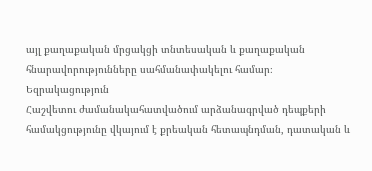այլ քաղաքական մրցակցի տնտեսական և քաղաքական հնարավորությունները սահմանափակելու համար։
Եզրակացություն
Հաշվետու ժամանակահատվածում արձանագրված դեպքերի համակցությունը վկայում է քրեական հետապնդման, դատական և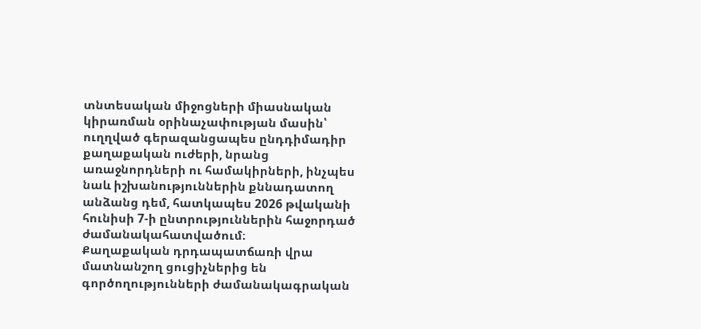տնտեսական միջոցների միասնական կիրառման օրինաչափության մասին՝ ուղղված գերազանցապես ընդդիմադիր քաղաքական ուժերի, նրանց առաջնորդների ու համակիրների, ինչպես նաև իշխանություններին քննադատող անձանց դեմ, հատկապես 2026 թվականի հունիսի 7-ի ընտրություններին հաջորդած ժամանակահատվածում։
Քաղաքական դրդապատճառի վրա մատնանշող ցուցիչներից են գործողությունների ժամանակագրական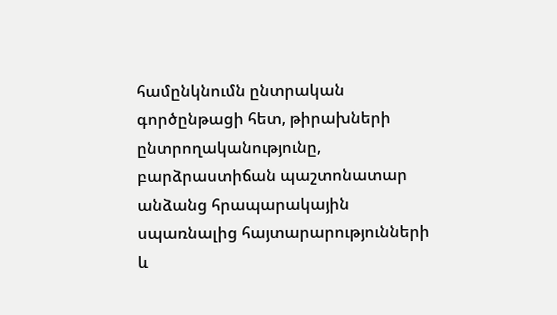համընկնումն ընտրական գործընթացի հետ, թիրախների ընտրողականությունը, բարձրաստիճան պաշտոնատար անձանց հրապարակային սպառնալից հայտարարությունների և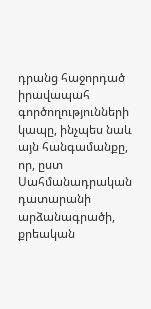դրանց հաջորդած իրավապահ գործողությունների կապը, ինչպես նաև այն հանգամանքը, որ, ըստ Սահմանադրական դատարանի արձանագրածի, քրեական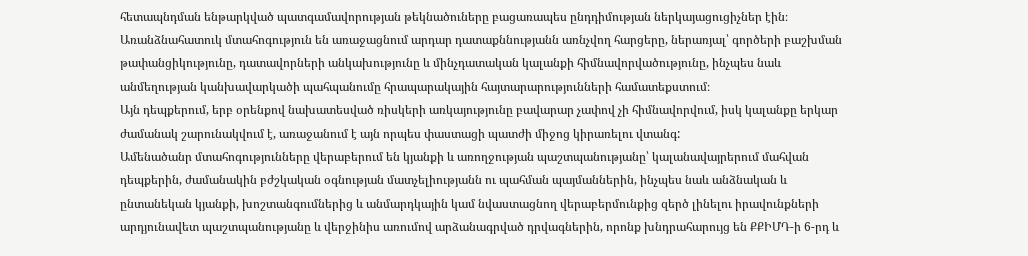հետապնդման ենթարկված պատգամավորության թեկնածուները բացառապես ընդդիմության ներկայացուցիչներ էին։
Առանձնահատուկ մտահոգություն են առաջացնում արդար դատաքննությանն առնչվող հարցերը, ներառյալ՝ գործերի բաշխման թափանցիկությունը, դատավորների անկախությունը և մինչդատական կալանքի հիմնավորվածությունը, ինչպես նաև անմեղության կանխավարկածի պահպանումը հրապարակային հայտարարությունների համատեքստում։
Այն դեպքերում, երբ օրենքով նախատեսված ռիսկերի առկայությունը բավարար չափով չի հիմնավորվում, իսկ կալանքը երկար ժամանակ շարունակվում է, առաջանում է այն որպես փաստացի պատժի միջոց կիրառելու վտանգ:
Ամենածանր մտահոգությունները վերաբերում են կյանքի և առողջության պաշտպանությանը՝ կալանավայրերում մահվան դեպքերին, ժամանակին բժշկական օգնության մատչելիությանն ու պահման պայմաններին, ինչպես նաև անձնական և ընտանեկան կյանքի, խոշտանգումներից և անմարդկային կամ նվաստացնող վերաբերմունքից զերծ լինելու իրավունքների արդյունավետ պաշտպանությանը և վերջինիս առումով արձանագրված դրվագներին, որոնք խնդրահարույց են ՔՔԻՄԴ-ի 6-րդ և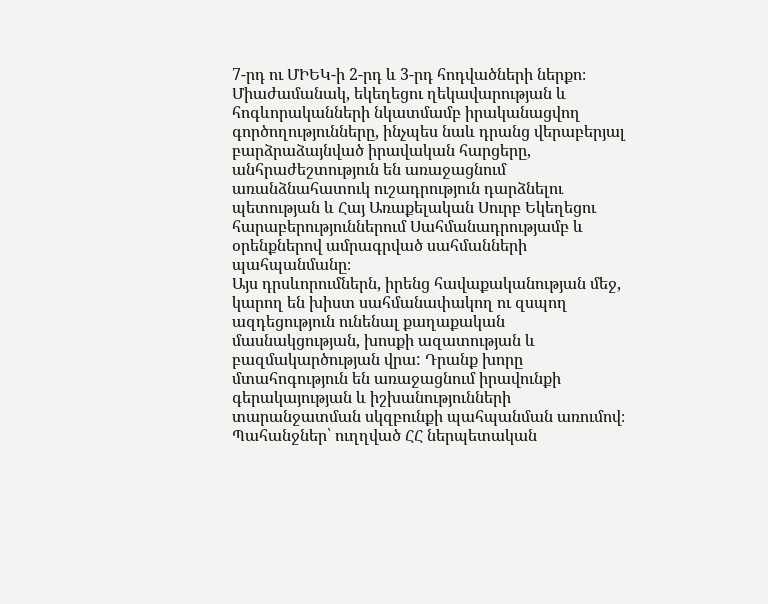7-րդ ու ՄԻԵԿ-ի 2-րդ և 3-րդ հոդվածների ներքո։
Միաժամանակ, եկեղեցու ղեկավարության և հոգևորականների նկատմամբ իրականացվող գործողությունները, ինչպես նաև դրանց վերաբերյալ բարձրաձայնված իրավական հարցերը, անհրաժեշտություն են առաջացնում առանձնահատուկ ուշադրություն դարձնելու պետության և Հայ Առաքելական Սուրբ Եկեղեցու հարաբերություններում Սահմանադրությամբ և օրենքներով ամրագրված սահմանների պահպանմանը։
Այս դրսևորումներն, իրենց հավաքականության մեջ, կարող են խիստ սահմանափակող ու զսպող ազդեցություն ունենալ քաղաքական մասնակցության, խոսքի ազատության և բազմակարծության վրա: Դրանք խորը մտահոգություն են առաջացնում իրավունքի գերակայության և իշխանությունների տարանջատման սկզբունքի պահպանման առումով։
Պահանջներ՝ ուղղված ՀՀ ներպետական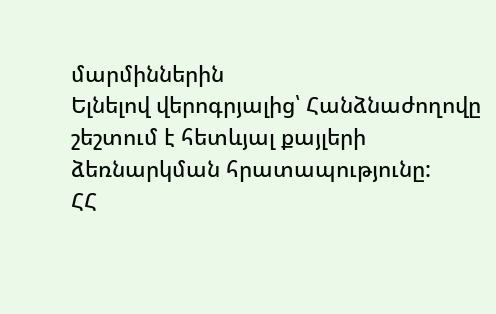մարմիններին
Ելնելով վերոգրյալից՝ Հանձնաժողովը շեշտում է հետևյալ քայլերի ձեռնարկման հրատապությունը:
ՀՀ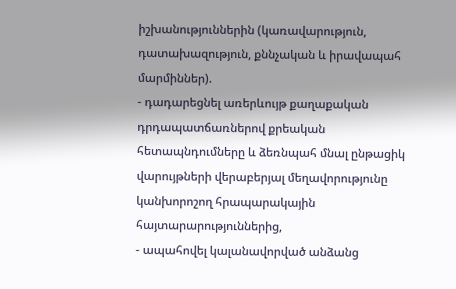իշխանություններին (կառավարություն, դատախազություն, քննչական և իրավապահ մարմիններ).
- դադարեցնել առերևույթ քաղաքական դրդապատճառներով քրեական հետապնդումները և ձեռնպահ մնալ ընթացիկ վարույթների վերաբերյալ մեղավորությունը կանխորոշող հրապարակային հայտարարություններից,
- ապահովել կալանավորված անձանց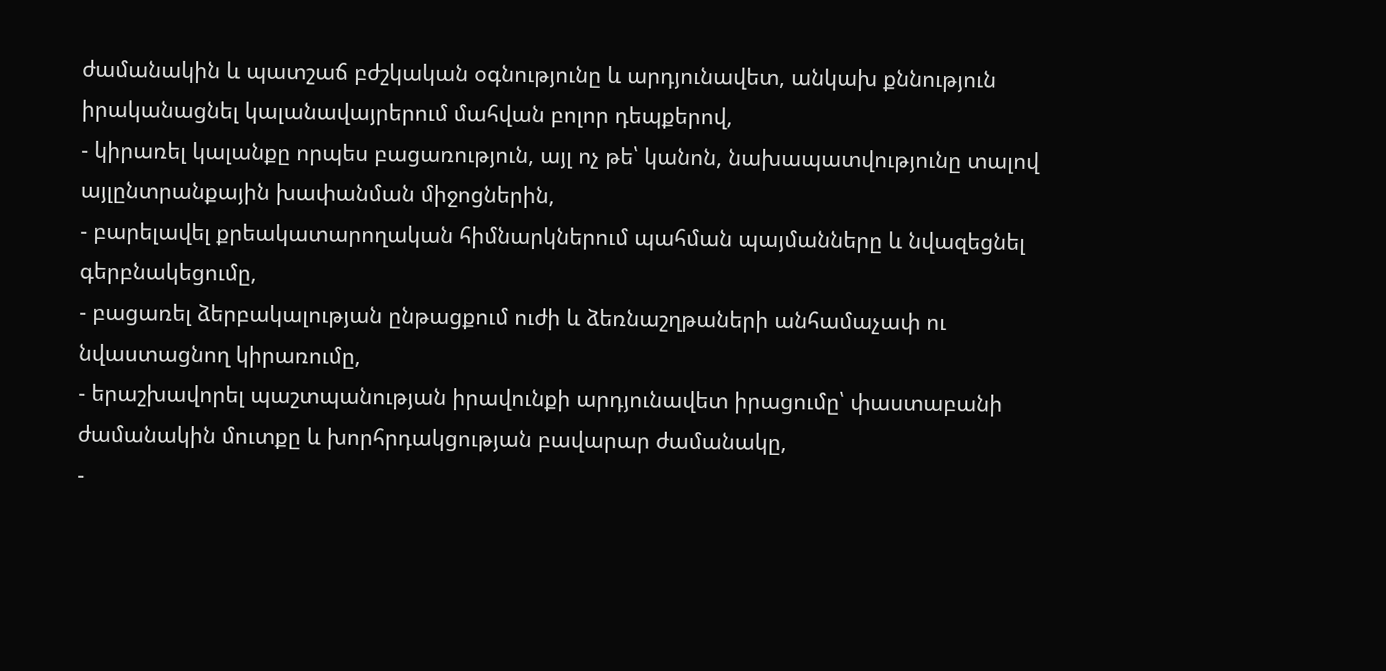ժամանակին և պատշաճ բժշկական օգնությունը և արդյունավետ, անկախ քննություն իրականացնել կալանավայրերում մահվան բոլոր դեպքերով,
- կիրառել կալանքը որպես բացառություն, այլ ոչ թե՝ կանոն, նախապատվությունը տալով այլընտրանքային խափանման միջոցներին,
- բարելավել քրեակատարողական հիմնարկներում պահման պայմանները և նվազեցնել գերբնակեցումը,
- բացառել ձերբակալության ընթացքում ուժի և ձեռնաշղթաների անհամաչափ ու նվաստացնող կիրառումը,
- երաշխավորել պաշտպանության իրավունքի արդյունավետ իրացումը՝ փաստաբանի ժամանակին մուտքը և խորհրդակցության բավարար ժամանակը,
-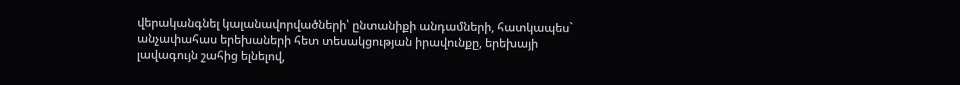վերականգնել կալանավորվածների՝ ընտանիքի անդամների, հատկապես` անչափահաս երեխաների հետ տեսակցության իրավունքը, երեխայի լավագույն շահից ելնելով,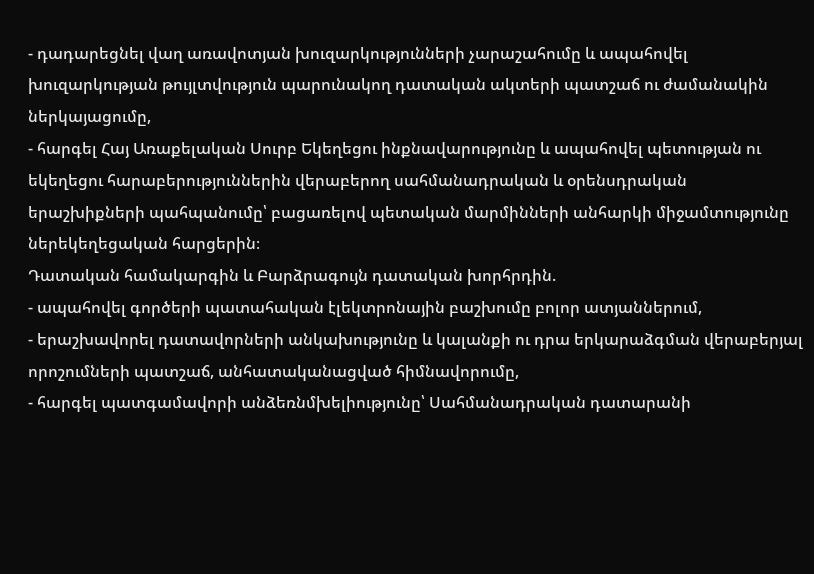- դադարեցնել վաղ առավոտյան խուզարկությունների չարաշահումը և ապահովել խուզարկության թույլտվություն պարունակող դատական ակտերի պատշաճ ու ժամանակին ներկայացումը,
- հարգել Հայ Առաքելական Սուրբ Եկեղեցու ինքնավարությունը և ապահովել պետության ու եկեղեցու հարաբերություններին վերաբերող սահմանադրական և օրենսդրական երաշխիքների պահպանումը՝ բացառելով պետական մարմինների անհարկի միջամտությունը ներեկեղեցական հարցերին։
Դատական համակարգին և Բարձրագույն դատական խորհրդին.
- ապահովել գործերի պատահական էլեկտրոնային բաշխումը բոլոր ատյաններում,
- երաշխավորել դատավորների անկախությունը և կալանքի ու դրա երկարաձգման վերաբերյալ որոշումների պատշաճ, անհատականացված հիմնավորումը,
- հարգել պատգամավորի անձեռնմխելիությունը՝ Սահմանադրական դատարանի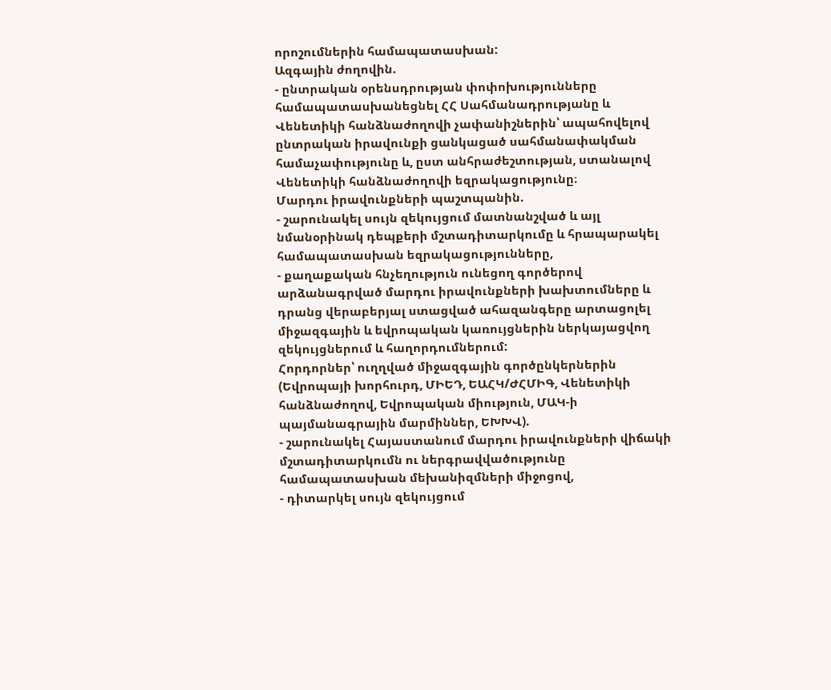որոշումներին համապատասխան:
Ազգային ժողովին.
- ընտրական օրենսդրության փոփոխությունները համապատասխանեցնել ՀՀ Սահմանադրությանը և Վենետիկի հանձնաժողովի չափանիշներին՝ ապահովելով ընտրական իրավունքի ցանկացած սահմանափակման համաչափությունը և, ըստ անհրաժեշտության, ստանալով Վենետիկի հանձնաժողովի եզրակացությունը։
Մարդու իրավունքների պաշտպանին.
- շարունակել սույն զեկույցում մատնանշված և այլ նմանօրինակ դեպքերի մշտադիտարկումը և հրապարակել համապատասխան եզրակացությունները,
- քաղաքական հնչեղություն ունեցող գործերով արձանագրված մարդու իրավունքների խախտումները և դրանց վերաբերյալ ստացված ահազանգերը արտացոլել միջազգային և եվրոպական կառույցներին ներկայացվող զեկույցներում և հաղորդումներում:
Հորդորներ՝ ուղղված միջազգային գործընկերներին (Եվրոպայի խորհուրդ, ՄԻԵԴ, ԵԱՀԿ/ԺՀՄԻԳ, Վենետիկի հանձնաժողով, Եվրոպական միություն, ՄԱԿ-ի պայմանագրային մարմիններ, ԵԽԽՎ).
- շարունակել Հայաստանում մարդու իրավունքների վիճակի մշտադիտարկումն ու ներգրավվածությունը համապատասխան մեխանիզմների միջոցով,
- դիտարկել սույն զեկույցում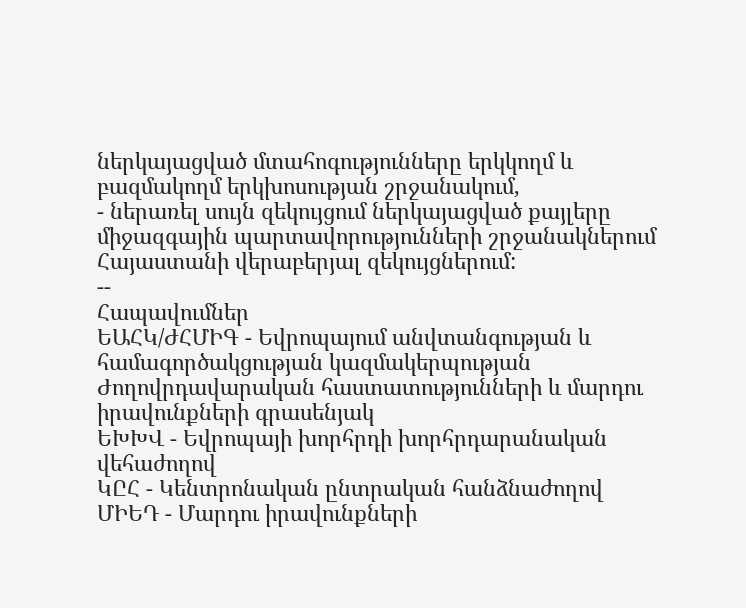ներկայացված մտահոգությունները երկկողմ և բազմակողմ երկխոսության շրջանակում,
- ներառել սույն զեկույցում ներկայացված քայլերը միջազգային պարտավորությունների շրջանակներում Հայաստանի վերաբերյալ զեկույցներում:
--
Հապավումներ
ԵԱՀԿ/ԺՀՄԻԳ - Եվրոպայում անվտանգության և համագործակցության կազմակերպության Ժողովրդավարական հաստատությունների և մարդու իրավունքների գրասենյակ
ԵԽԽՎ - Եվրոպայի խորհրդի խորհրդարանական վեհաժողով
ԿԸՀ - Կենտրոնական ընտրական հանձնաժողով
ՄԻԵԴ - Մարդու իրավունքների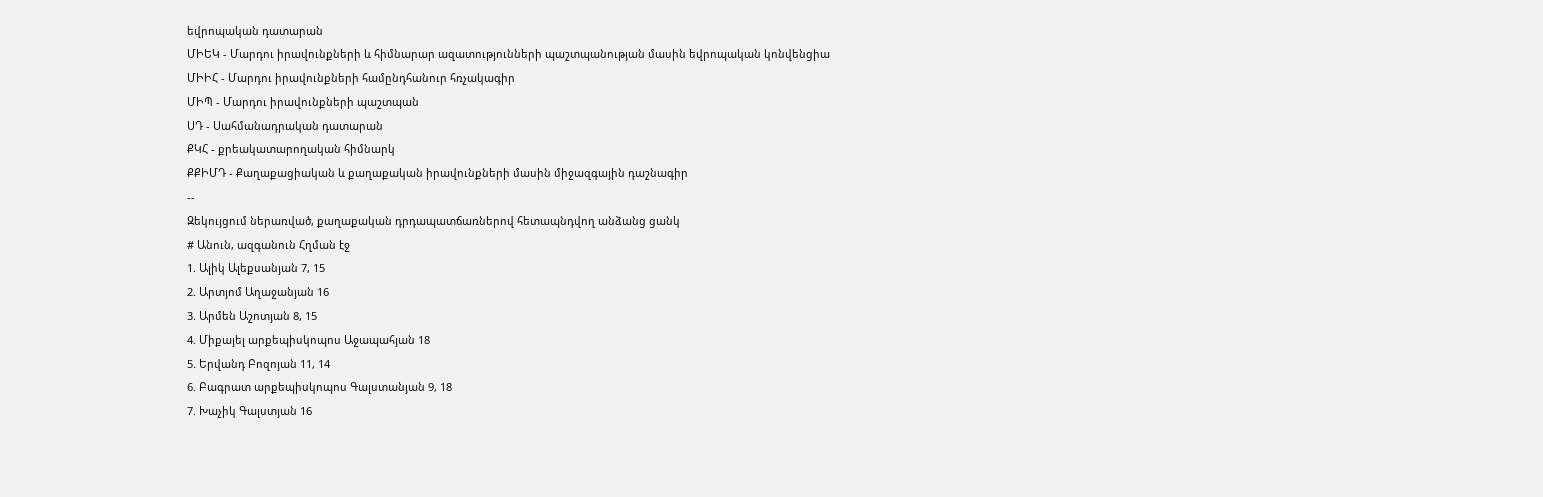եվրոպական դատարան
ՄԻԵԿ - Մարդու իրավունքների և հիմնարար ազատությունների պաշտպանության մասին եվրոպական կոնվենցիա
ՄԻԻՀ - Մարդու իրավունքների համընդհանուր հռչակագիր
ՄԻՊ - Մարդու իրավունքների պաշտպան
ՍԴ - Սահմանադրական դատարան
ՔԿՀ - քրեակատարողական հիմնարկ
ՔՔԻՄԴ - Քաղաքացիական և քաղաքական իրավունքների մասին միջազգային դաշնագիր
--
Զեկույցում ներառված, քաղաքական դրդապատճառներով հետապնդվող անձանց ցանկ
# Անուն, ազգանուն Հղման էջ
1. Ալիկ Ալեքսանյան 7, 15
2. Արտյոմ Աղաջանյան 16
3. Արմեն Աշոտյան 8, 15
4. Միքայել արքեպիսկոպոս Աջապահյան 18
5. Երվանդ Բոզոյան 11, 14
6. Բագրատ արքեպիսկոպոս Գալստանյան 9, 18
7. Խաչիկ Գալստյան 16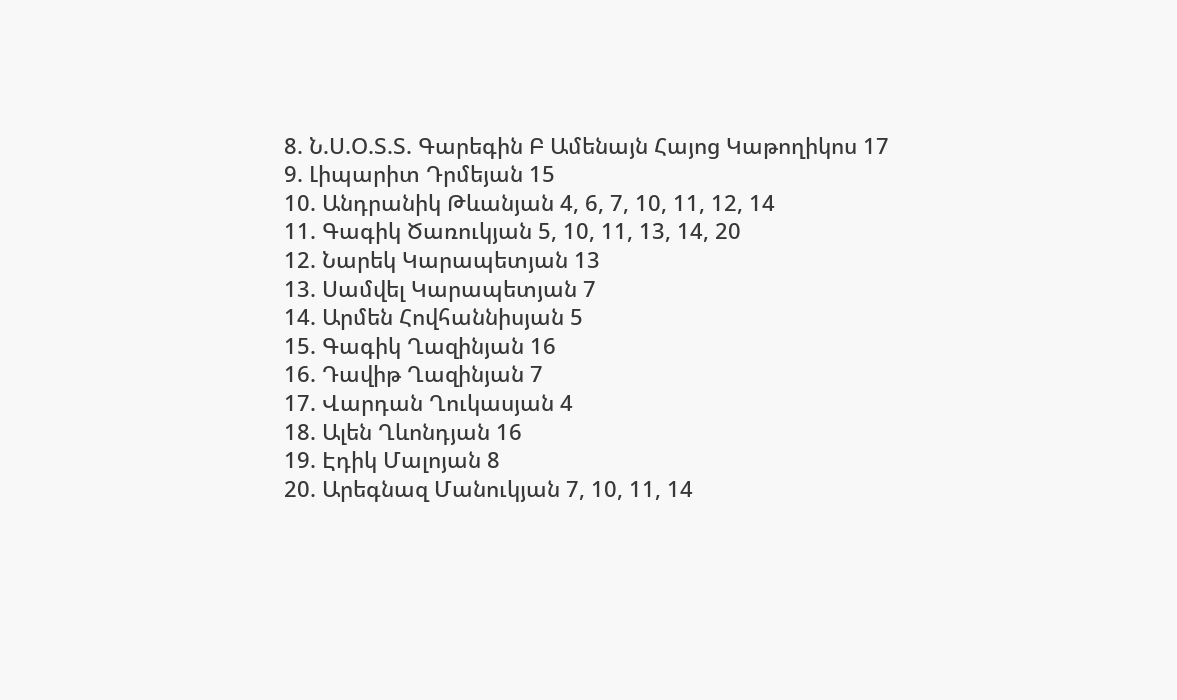8. Ն.Ս.Օ.Տ.Տ. Գարեգին Բ Ամենայն Հայոց Կաթողիկոս 17
9. Լիպարիտ Դրմեյան 15
10. Անդրանիկ Թևանյան 4, 6, 7, 10, 11, 12, 14
11. Գագիկ Ծառուկյան 5, 10, 11, 13, 14, 20
12. Նարեկ Կարապետյան 13
13. Սամվել Կարապետյան 7
14. Արմեն Հովհաննիսյան 5
15. Գագիկ Ղազինյան 16
16. Դավիթ Ղազինյան 7
17. Վարդան Ղուկասյան 4
18. Ալեն Ղևոնդյան 16
19. Էդիկ Մալոյան 8
20. Արեգնազ Մանուկյան 7, 10, 11, 14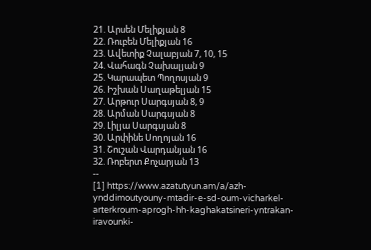21. Արսեն Մելիքյան 8
22. Ռուբեն Մելիքյան 16
23. Ավետիք Չալաբյան 7, 10, 15
24. Վահագն Չախալյան 9
25. Կարապետ Պողոսյան 9
26. Իշխան Սաղաթելյան 15
27. Արթուր Սարգսյան 8, 9
28. Արման Սարգսյան 8
29. Լիլյա Սարգսյան 8
30. Արփինե Սողոյան 16
31. Շուշան Վարդանյան 16
32. Ռոբերտ Քոչարյան 13
--
[1] https://www.azatutyun.am/a/azh-ynddimoutyouny-mtadir-e-sd-oum-vicharkel-arterkroum-aprogh-hh-kaghakatsineri-yntrakan-iravounki-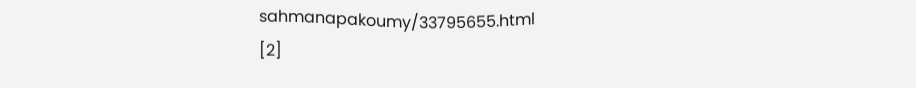sahmanapakoumy/33795655.html
[2]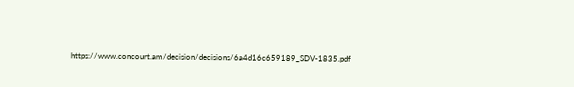https://www.concourt.am/decision/decisions/6a4d16c659189_SDV-1835.pdf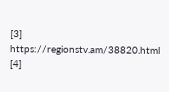[3] https://regionstv.am/38820.html
[4]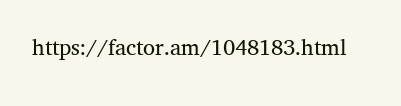https://factor.am/1048183.html